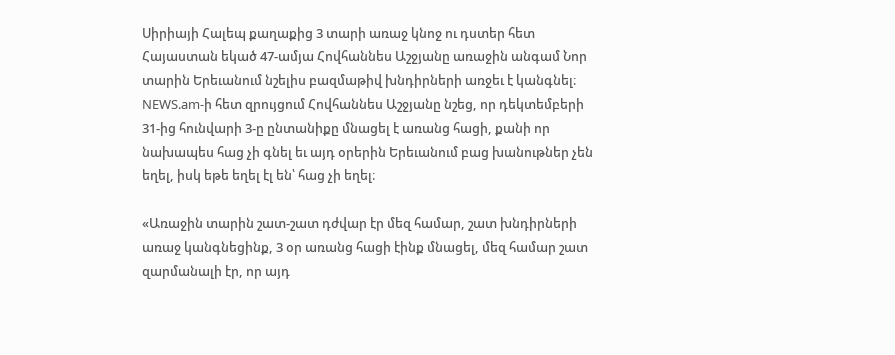Սիրիայի Հալեպ քաղաքից 3 տարի առաջ կնոջ ու դստեր հետ Հայաստան եկած 47-ամյա Հովհաննես Աշջյանը առաջին անգամ Նոր տարին Երեւանում նշելիս բազմաթիվ խնդիրների առջեւ է կանգնել։ NEWS.am-ի հետ զրույցում Հովհաննես Աշջյանը նշեց, որ դեկտեմբերի 31-ից հունվարի 3-ը ընտանիքը մնացել է առանց հացի, քանի որ նախապես հաց չի գնել եւ այդ օրերին Երեւանում բաց խանութներ չեն եղել, իսկ եթե եղել էլ են՝ հաց չի եղել։

«Առաջին տարին շատ-շատ դժվար էր մեզ համար, շատ խնդիրների առաջ կանգնեցինք, 3 օր առանց հացի էինք մնացել, մեզ համար շատ զարմանալի էր, որ այդ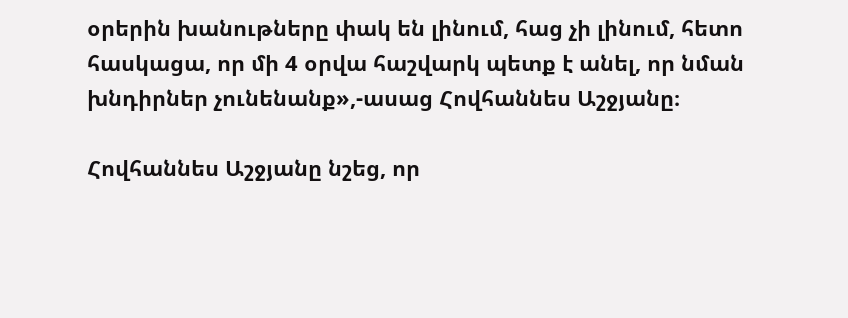օրերին խանութները փակ են լինում, հաց չի լինում, հետո հասկացա, որ մի 4 օրվա հաշվարկ պետք է անել, որ նման խնդիրներ չունենանք»,-ասաց Հովհաննես Աշջյանը։

Հովհաննես Աշջյանը նշեց, որ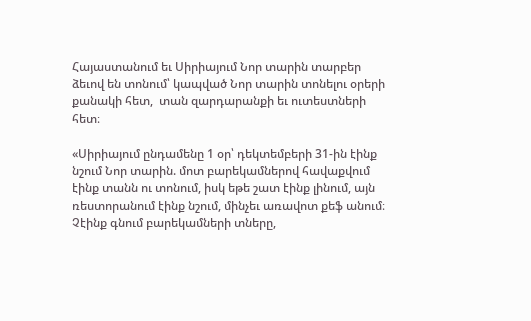Հայաստանում եւ Սիրիայում Նոր տարին տարբեր ձեւով են տոնում՝ կապված Նոր տարին տոնելու օրերի քանակի հետ,  տան զարդարանքի եւ ուտեստների հետ։

«Սիրիայում ընդամենը 1 օր՝ դեկտեմբերի 31-ին էինք նշում Նոր տարին. մոտ բարեկամներով հավաքվում էինք տանն ու տոնում, իսկ եթե շատ էինք լինում, այն ռեստորանում էինք նշում, մինչեւ առավոտ քեֆ անում։ Չէինք գնում բարեկամների տները,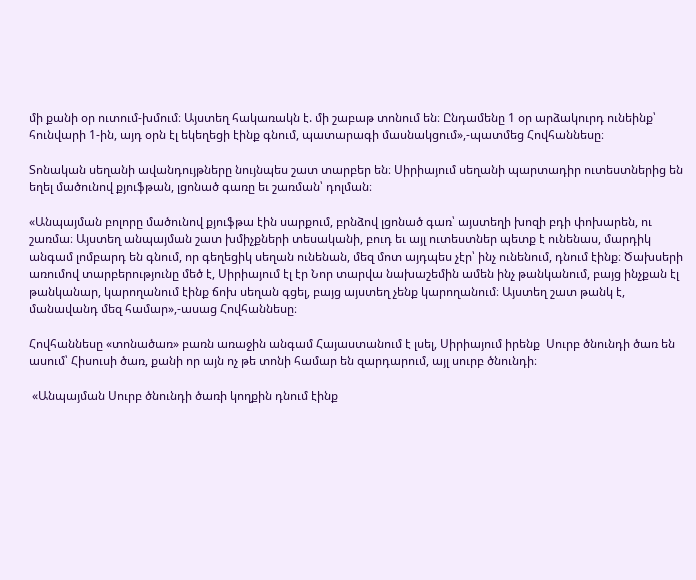մի քանի օր ուտում-խմում։ Այստեղ հակառակն է. մի շաբաթ տոնում են։ Ընդամենը 1 օր արձակուրդ ունեինք՝ հունվարի 1-ին, այդ օրն էլ եկեղեցի էինք գնում, պատարագի մասնակցում»,-պատմեց Հովհաննեսը։

Տոնական սեղանի ավանդույթները նույնպես շատ տարբեր են։ Սիրիայում սեղանի պարտադիր ուտեստներից են եղել մածունով քյուֆթան, լցոնած գառը եւ շառման՝ դոլման։

«Անպայման բոլորը մածունով քյուֆթա էին սարքում, բրնձով լցոնած գառ՝ այստեղի խոզի բդի փոխարեն, ու շառմա։ Այստեղ անպայման շատ խմիչքների տեսականի, բուդ եւ այլ ուտեստներ պետք է ունենաս, մարդիկ անգամ լոմբարդ են գնում, որ գեղեցիկ սեղան ունենան, մեզ մոտ այդպես չէր՝ ինչ ունենում, դնում էինք։ Ծախսերի առումով տարբերությունը մեծ է, Սիրիայում էլ էր Նոր տարվա նախաշեմին ամեն ինչ թանկանում, բայց ինչքան էլ թանկանար, կարողանում էինք ճոխ սեղան գցել, բայց այստեղ չենք կարողանում։ Այստեղ շատ թանկ է, մանավանդ մեզ համար»,-ասաց Հովհաննեսը։

Հովհաննեսը «տոնածառ» բառն առաջին անգամ Հայաստանում է լսել, Սիրիայում իրենք  Սուրբ ծնունդի ծառ են ասում՝ Հիսուսի ծառ, քանի որ այն ոչ թե տոնի համար են զարդարում, այլ սուրբ ծնունդի։

 «Անպայման Սուրբ ծնունդի ծառի կողքին դնում էինք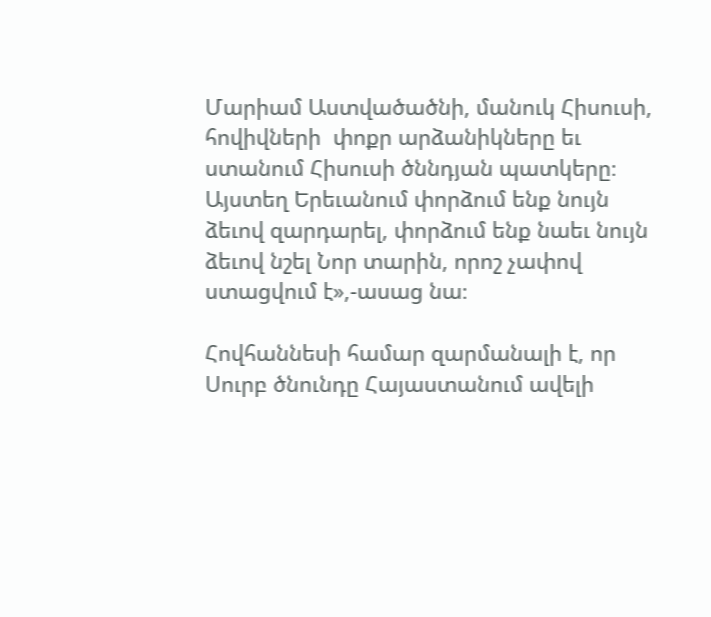Մարիամ Աստվածածնի, մանուկ Հիսուսի,  հովիվների  փոքր արձանիկները եւ ստանում Հիսուսի ծննդյան պատկերը։ Այստեղ Երեւանում փորձում ենք նույն ձեւով զարդարել, փորձում ենք նաեւ նույն ձեւով նշել Նոր տարին, որոշ չափով ստացվում է»,-ասաց նա։

Հովհաննեսի համար զարմանալի է, որ Սուրբ ծնունդը Հայաստանում ավելի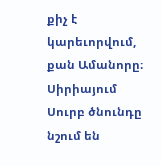քիչ է կարեւորվում, քան Ամանորը։ Սիրիայում Սուրբ ծնունդը նշում են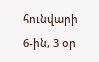հունվարի 6-ին, 3 օր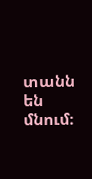տանն են մնում։